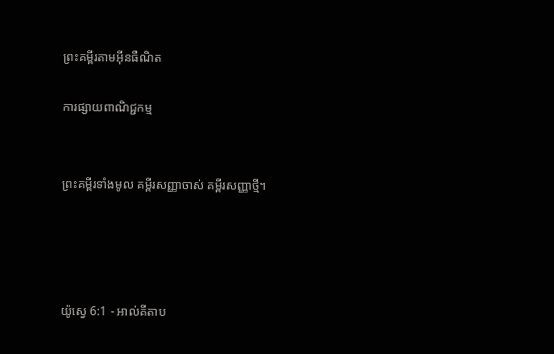ព្រះគម្ពីរតាមអ៊ីនធឺណិត

ការផ្សាយពាណិជ្ជកម្ម


ព្រះគម្ពីរទាំងមូល គម្ពីរសញ្ញាចាស់ គម្ពីរសញ្ញាថ្មី។




យ៉ូស្វេ 6:1 - អាល់គីតាប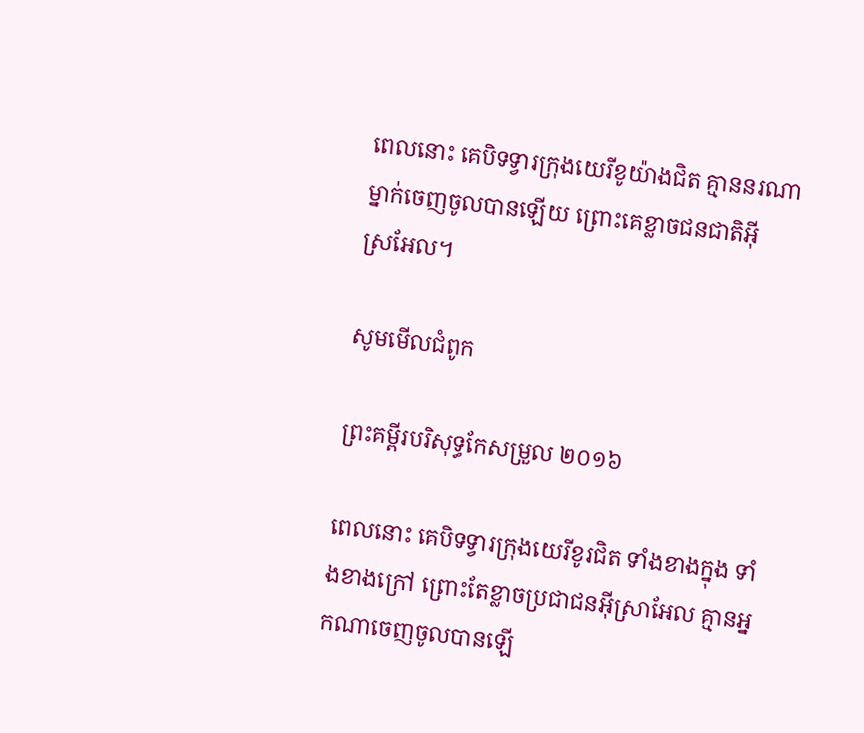ពេលនោះ គេបិទទ្វារក្រុងយេរីខូយ៉ាងជិត គ្មាននរណាម្នាក់ចេញចូលបានឡើយ ព្រោះគេខ្លាចជន‌ជាតិអ៊ីស្រ‌អែល។

សូមមើលជំពូក

ព្រះគម្ពីរបរិសុទ្ធកែសម្រួល ២០១៦

ពេលនោះ គេបិទទ្វារក្រុងយេរីខូរជិត ទាំងខាងក្នុង ទាំងខាងក្រៅ ព្រោះតែខ្លាចប្រជា‌ជនអ៊ីស្រា‌អែល គ្មានអ្នកណាចេញចូលបានឡើ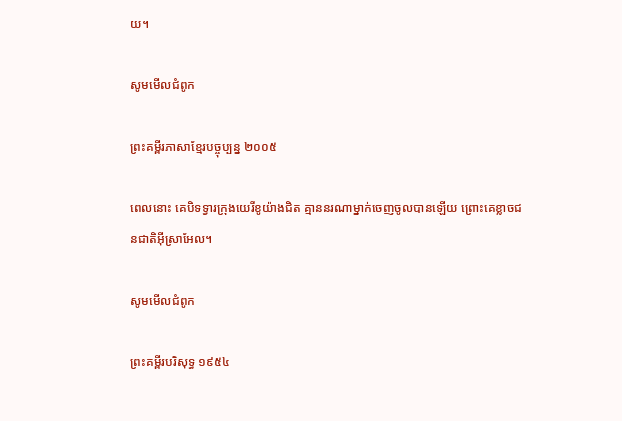យ។

សូមមើលជំពូក

ព្រះគម្ពីរភាសាខ្មែរបច្ចុប្បន្ន ២០០៥

ពេលនោះ គេបិទទ្វារក្រុងយេរីខូយ៉ាងជិត គ្មាននរណាម្នាក់ចេញចូលបានឡើយ ព្រោះគេខ្លាចជន‌ជាតិអ៊ីស្រា‌អែល។

សូមមើលជំពូក

ព្រះគម្ពីរបរិសុទ្ធ ១៩៥៤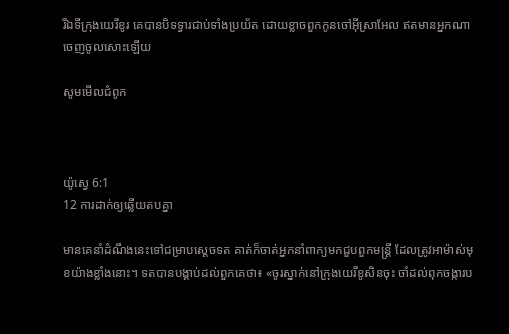រីឯទីក្រុងយេរីខូរ គេបានបិទទ្វារជាប់ទាំងប្រយ័ត ដោយខ្លាចពួកកូនចៅអ៊ីស្រាអែល ឥតមានអ្នកណាចេញចូលសោះឡើយ

សូមមើលជំពូក



យ៉ូស្វេ 6:1
12 ការដាក់ឲ្យឆ្លើយតបគ្នា

មានគេនាំដំណឹងនេះទៅជម្រាបស្តេចទត គាត់ក៏ចាត់អ្នកនាំពាក្យមកជួបពួកមន្ត្រី ដែលត្រូវអាម៉ាស់មុខយ៉ាងខ្លាំងនោះ។ ទតបានបង្គាប់ដល់ពួកគេថា៖ «ចូរស្នាក់នៅក្រុងយេរី‌ខូសិនចុះ ចាំដល់ពុកចង្ការប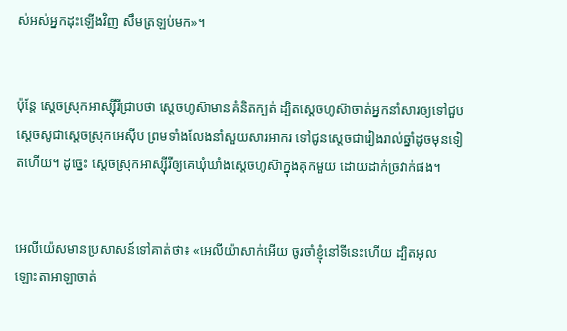ស់អស់អ្នកដុះឡើងវិញ សឹមត្រឡប់មក»។


ប៉ុន្តែ ស្តេចស្រុកអាស្ស៊ីរីជ្រាបថា ស្តេចហូស៊ាមានគំនិតក្បត់ ដ្បិតស្តេចហូស៊ាចាត់អ្នកនាំសារឲ្យទៅជួបស្តេចសូជាស្តេចស្រុកអេស៊ីប ព្រមទាំងលែងនាំសួយសារ‌អាករ ទៅជូនស្តេចជារៀងរាល់ឆ្នាំដូចមុនទៀតហើយ។ ដូច្នេះ ស្តេចស្រុកអាស្ស៊ីរីឲ្យគេឃុំ‌ឃាំងស្តេចហូស៊ាក្នុងគុកមួយ ដោយដាក់ច្រវាក់ផង។


អេលី‌យ៉េសមានប្រសាសន៍ទៅគាត់ថា៖ «អេលី‌យ៉ាសាក់អើយ ចូរចាំខ្ញុំនៅទីនេះហើយ ដ្បិតអុលឡោះ‌តាអាឡាចាត់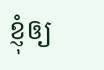ខ្ញុំឲ្យ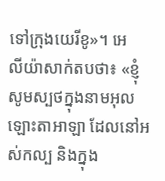ទៅក្រុងយេរី‌ខូ»។ អេលី‌យ៉ាសាក់តបថា៖ «ខ្ញុំសូមស្បថក្នុងនាមអុលឡោះ‌តាអាឡា ដែលនៅអស់‌កល្ប និងក្នុង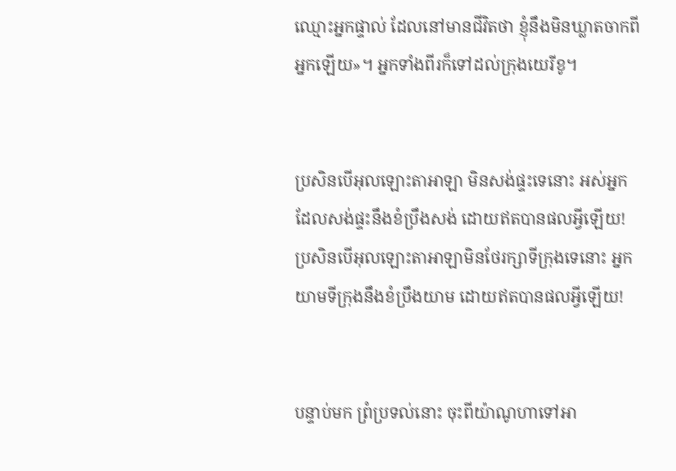ឈ្មោះអ្នកផ្ទាល់ ដែលនៅមានជីវិតថា ខ្ញុំនឹងមិនឃ្លាតចាកពីអ្នកឡើយ»។ អ្នកទាំងពីរក៏ទៅដល់ក្រុងយេរី‌ខូ។


ប្រសិនបើអុលឡោះ‌តាអាឡា មិនសង់ផ្ទះទេនោះ អស់អ្នកដែលសង់ផ្ទះនឹងខំប្រឹងសង់ ដោយឥតបានផលអ្វីឡើយ! ប្រសិនបើអុលឡោះ‌តាអាឡាមិនថែ‌រក្សាទីក្រុងទេនោះ អ្នកយាមទីក្រុងនឹងខំប្រឹងយាម ដោយឥតបានផលអ្វីឡើយ!


បន្ទាប់មក ព្រំប្រទល់នោះ ចុះពីយ៉ា‌ណូ‌ហាទៅអា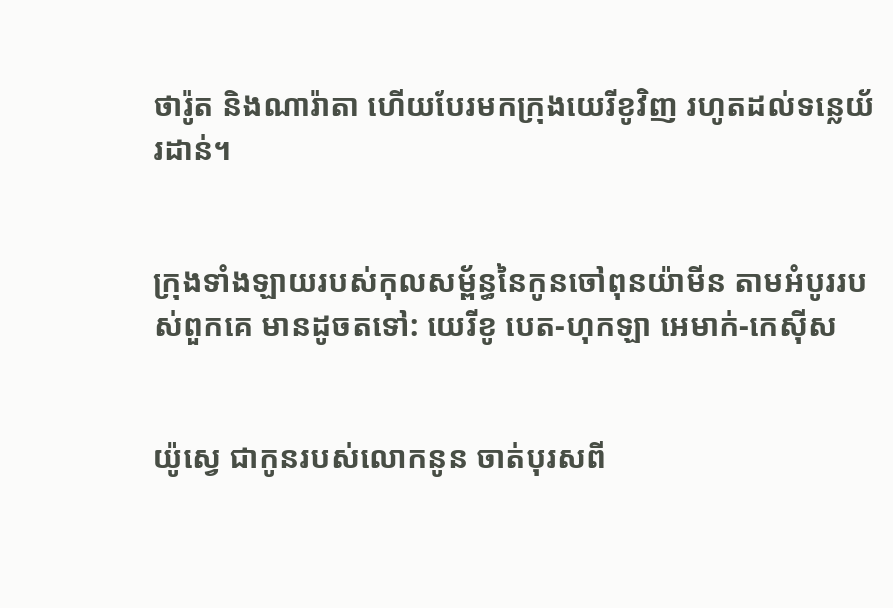ថា‌រ៉ូត និងណា‌រ៉ា‌តា ហើយបែរមកក្រុងយេរីខូវិញ រហូតដល់ទន្លេយ័រដាន់។


ក្រុងទាំង‌ឡាយរបស់កុល‌សម្ព័ន្ធនៃកូនចៅពុន‌យ៉ាមីន តាមអំបូររបស់ពួកគេ មានដូចតទៅ: យេរីខូ បេត-ហុក‌ឡា អេមាក់-កេស៊ីស


យ៉ូស្វេ ជាកូនរបស់លោកនូន ចាត់បុរសពី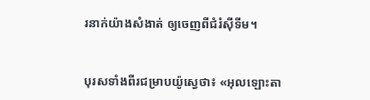រនាក់យ៉ាងសំងាត់ ឲ្យចេញពីជំរំស៊ីទីម។


បុរសទាំងពីរជម្រាបយ៉ូស្វេថា៖ «អុលឡោះ‌តា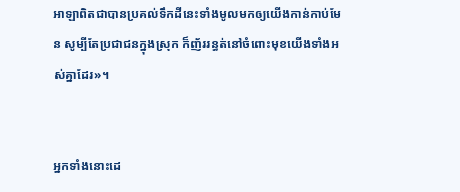អាឡាពិតជាបានប្រគល់ទឹកដីនេះទាំងមូលមកឲ្យយើងកាន់កាប់មែន សូម្បីតែប្រជា‌ជនក្នុងស្រុក ក៏ញ័ររន្ធត់នៅចំពោះមុខយើងទាំងអស់គ្នាដែរ»។


អ្នកទាំងនោះដេ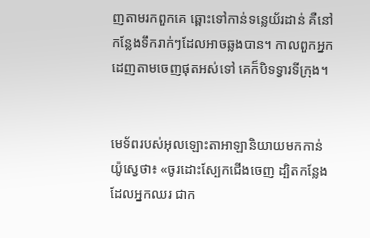ញតាមរកពួកគេ ឆ្ពោះទៅកាន់ទន្លេយ័រដាន់ គឺនៅកន្លែងទឹករាក់ៗដែលអាចឆ្លងបាន។ កាលពួកអ្នកដេញតាមចេញផុតអស់ទៅ គេក៏បិទទ្វារទី‌ក្រុង។


មេ‌ទ័ពរបស់អុលឡោះ‌តាអាឡានិយាយមកកាន់យ៉ូស្វេថា៖ «ចូរដោះស្បែកជើងចេញ ដ្បិតកន្លែងដែលអ្នកឈរ ជាក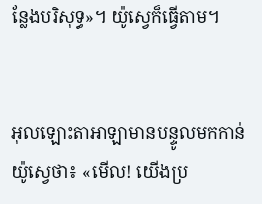ន្លែងបរិសុទ្ធ»។ យ៉ូស្វេក៏ធ្វើតាម។


អុលឡោះ‌តាអាឡាមានបន្ទូលមកកាន់យ៉ូស្វេថា៖ «មើល! យើងប្រ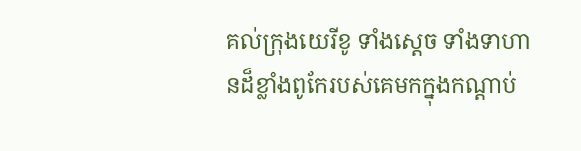គល់ក្រុងយេរីខូ ទាំងស្តេច ទាំងទាហានដ៏ខ្លាំងពូកែរបស់គេមកក្នុងកណ្តាប់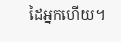ដៃអ្នកហើយ។